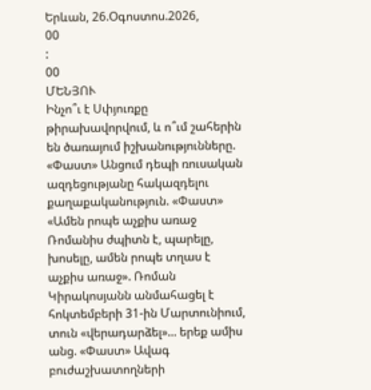Երևան, 26.Օգոստոս.2026,
00
:
00
ՄԵՆՅՈՒ
Ինչո՞ւ է Սփյուռքը թիրախավորվում, և ո՞ւմ շահերին են ծառայում իշխանությունները. «Փաստ» Անցում դեպի ռուսական ազդեցությանը հակազդելու քաղաքականություն. «Փաստ» «Ամեն րոպե աչքիս առաջ Ռոմանիս ժպիտն է, պարելը, խոսելը, ամեն րոպե տղաս է աչքիս առաջ». Ռոման Կիրակոսյանն անմահացել է հոկտեմբերի 31-ին Մարտունիում, տուն «վերադարձել»... երեք ամիս անց. «Փաստ» Ավագ բուժաշխատողների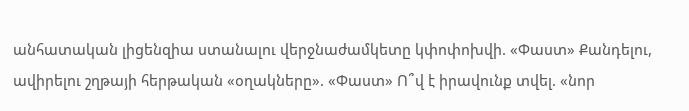անհատական լիցենզիա ստանալու վերջնաժամկետը կփոփոխվի. «Փաստ» Քանդելու, ավիրելու շղթայի հերթական «օղակները». «Փաստ» Ո՞վ է իրավունք տվել. «նոր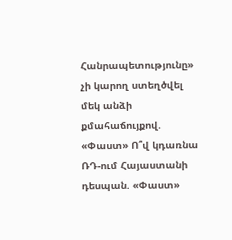Հանրապետությունը» չի կարող ստեղծվել մեկ անձի քմահաճույքով. «Փաստ» Ո՞վ կդառնա ՌԴ-ում Հայաստանի դեսպան. «Փաստ»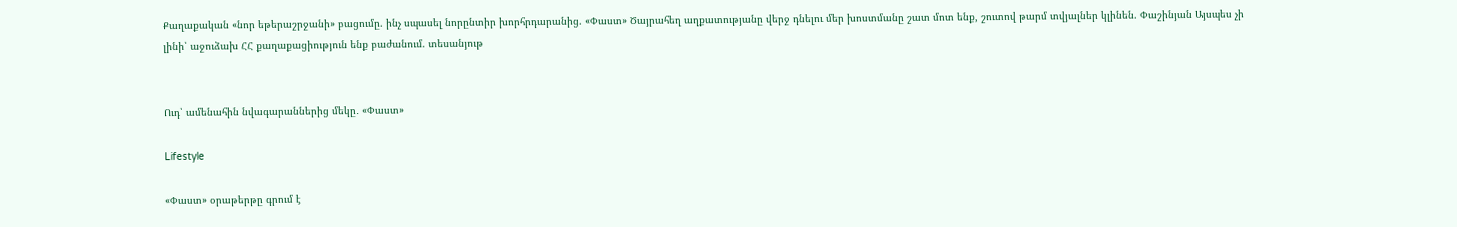Քաղաքական «նոր եթերաշրջանի» բացումը. ինչ սպասել նորընտիր խորհրդարանից. «Փաստ» Ծայրահեղ աղքատությանը վերջ դնելու մեր խոստմանը շատ մոտ ենք, շուտով թարմ տվյալներ կլինեն. Փաշինյան Այսպես չի լինի՝ աջուձախ ՀՀ քաղաքացիություն ենք բաժանում. տեսանյութ


Ուդ՝ ամենահին նվագարաններից մեկը․ «Փաստ»

Lifestyle

«Փաստ» օրաթերթը գրում է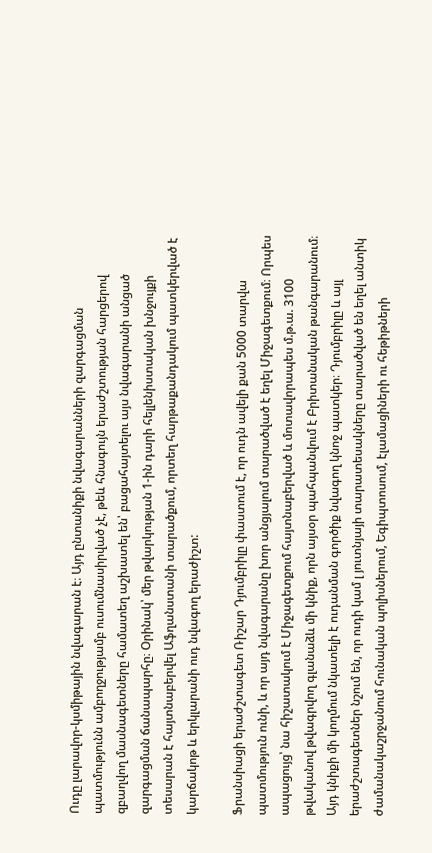Ուդը լարավոր-կսմիթային նվագարան է։ Այդ ընտանիքի նվագարանների զարգացման պատմությունն ամբողջությամբ ուսումնասիրված չէ, թեև հնագույն երաժշտության հարցերով զբաղվող մասնագետները համատեղ աշխատել են՝ բացահայտելու այս նվագարանի անցած զարգացման ճանապարհը։ Օրինակ՝ մեր թվարկության 1-ին դարի հելլենիստական խնջույքի տեսարան է հայտնաբերվել Աֆղանստանի տարածքում, որտեղ հարթաքանդակում պատկերված է կարճակոթ և երկլարանի ուդ նվագող երաժիշտ:

Ֆրանսիացի երաժշտագետ Ռիշար Դյումբրիլը փաստում է, որ ուդն ավելի քան 5000 տարվա պատմություն ունի, և որ այդ նվագարանը խոր անցյալում տարածված է եղել Միջագետքում։ Որպես ապացույց՝ նա հիշատակում է Միջագետքում հայտնաբերված և մոտավորապես մ.թ.ա. 3100 թվականով թվագրվող գլանաձև մի կնիք, որն այսօր պահպանվում է Բրիտանական թանգարանում։ Այդ կնիքի մի կողմում նկատելի է ուդանման գործիք նվագող կնոջ պատկեր։ Դյումբրիլը և այլ երաժշտագետներ նշում են, որ ուդի կամ լ յուտնյայի տարատեսակները տարածված են եղել անտիկ ժամանակաշրջանում հունական պոլիսներում, Եգիպտոսում, էլամացիների ու հեթիթների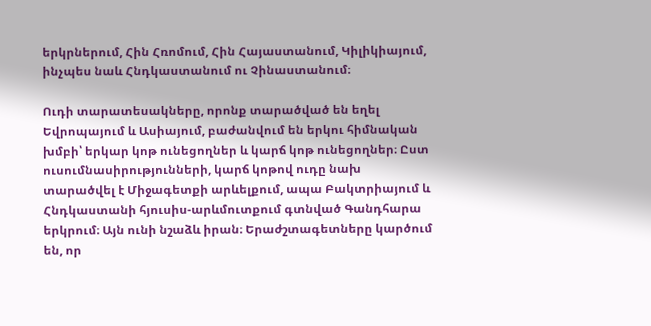երկրներում, Հին Հռոմում, Հին Հայաստանում, Կիլիկիայում, ինչպես նաև Հնդկաստանում ու Չինաստանում։

Ուդի տարատեսակները, որոնք տարածված են եղել Եվրոպայում և Ասիայում, բաժանվում են երկու հիմնական խմբի՝ երկար կոթ ունեցողներ և կարճ կոթ ունեցողներ։ Ըստ ուսումնասիրությունների, կարճ կոթով ուդը նախ տարածվել է Միջագետքի արևելքում, ապա Բակտրիայում և Հնդկաստանի հյուսիս-արևմուտքում գտնված Գանդհարա երկրում։ Այն ունի նշաձև իրան։ Երաժշտագետները կարծում են, որ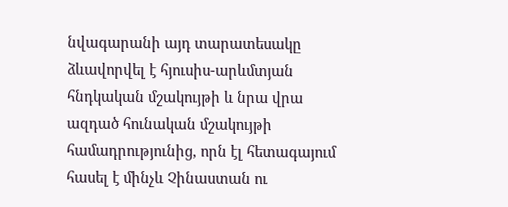նվագարանի այդ տարատեսակը ձևավորվել է հյուսիս-արևմտյան հնդկական մշակույթի և նրա վրա ազդած հունական մշակույթի համադրությունից, որն էլ հետագայում հասել է մինչև Չինաստան ու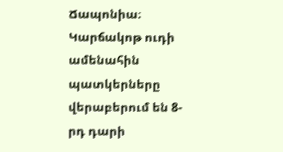Ճապոնիա։ Կարճակոթ ուդի ամենահին պատկերները վերաբերում են 8-րդ դարի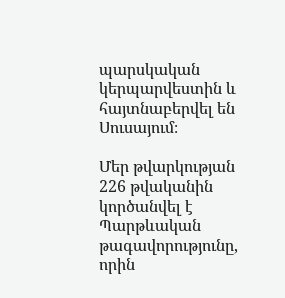պարսկական կերպարվեստին և հայտնաբերվել են Սուսայում։

Մեր թվարկության 226 թվականին կործանվել է Պարթևական թագավորությունը, որին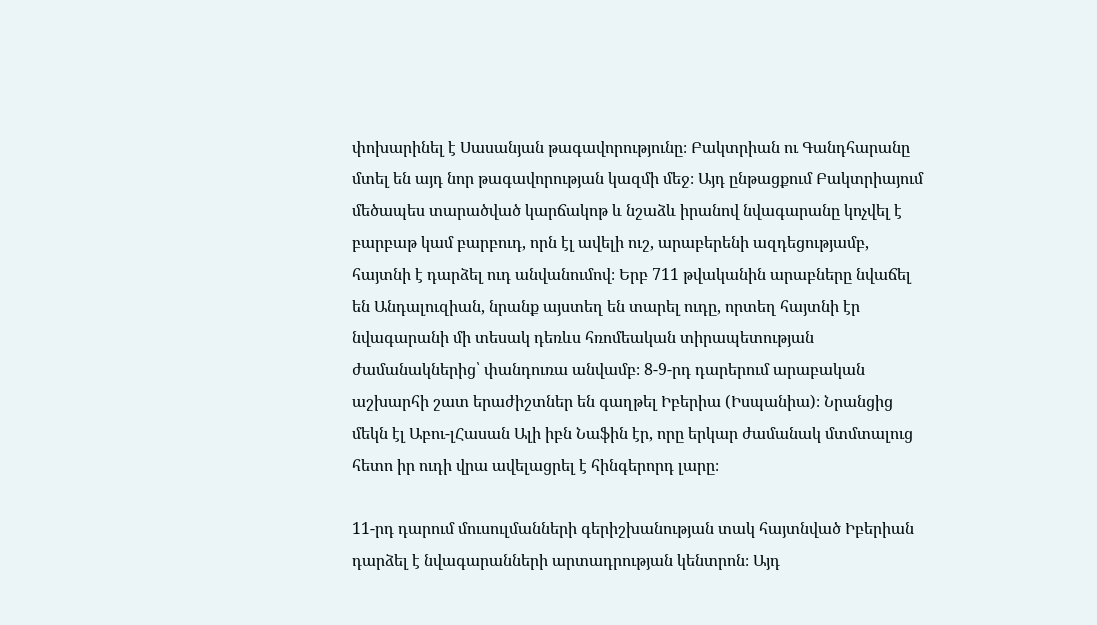փոխարինել է Սասանյան թագավորությունը։ Բակտրիան ու Գանդհարանը մտել են այդ նոր թագավորության կազմի մեջ։ Այդ ընթացքում Բակտրիայում մեծապես տարածված կարճակոթ և նշաձև իրանով նվագարանը կոչվել է բարբաթ կամ բարբուդ, որն էլ ավելի ուշ, արաբերենի ազդեցությամբ, հայտնի է դարձել ուդ անվանումով։ Երբ 711 թվականին արաբները նվաճել են Անդալուզիան, նրանք այստեղ են տարել ուդը, որտեղ հայտնի էր նվագարանի մի տեսակ դեռևս հռոմեական տիրապետության ժամանակներից՝ փանդուռա անվամբ։ 8-9-րդ դարերում արաբական աշխարհի շատ երաժիշտներ են գաղթել Իբերիա (Իսպանիա)։ Նրանցից մեկն էլ Աբու-լՀասան Ալի իբն Նաֆին էր, որը երկար ժամանակ մտմտալուց հետո իր ուդի վրա ավելացրել է հինգերորդ լարը։

11-րդ դարում մուսուլմանների գերիշխանության տակ հայտնված Իբերիան դարձել է նվագարանների արտադրության կենտրոն։ Այդ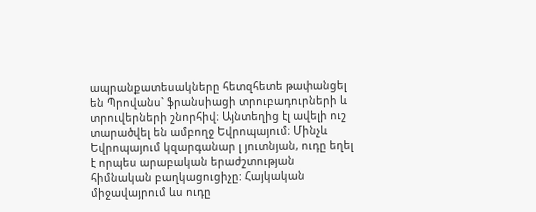ապրանքատեսակները հետզհետե թափանցել են Պրովանս` ֆրանսիացի տրուբադուրների և տրուվերների շնորհիվ։ Այնտեղից էլ ավելի ուշ տարածվել են ամբողջ Եվրոպայում։ Մինչև Եվրոպայում կզարգանար լ յուտնյան, ուդը եղել է որպես արաբական երաժշտության հիմնական բաղկացուցիչը: Հայկական միջավայրում ևս ուդը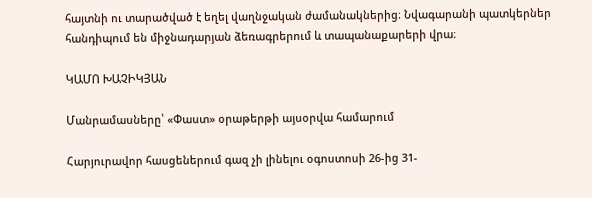հայտնի ու տարածված է եղել վաղնջական ժամանակներից։ Նվագարանի պատկերներ հանդիպում են միջնադարյան ձեռագրերում և տապանաքարերի վրա։

ԿԱՄՈ ԽԱՉԻԿՅԱՆ

Մանրամասները՝ «Փաստ» օրաթերթի այսօրվա համարում

Հարյուրավոր հասցեներում գազ չի լինելու օգոստոսի 26-ից 31-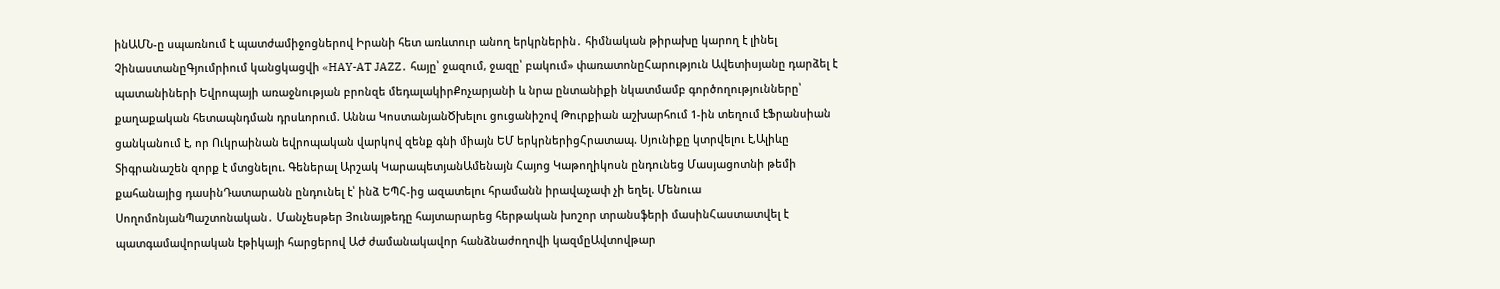ինԱՄՆ-ը սպառնում է պատժամիջոցներով Իրանի հետ առևտուր անող երկրներին․ հիմնական թիրախը կարող է լինել ՉինաստանըԳյումրիում կանցկացվի «HAY-AT JAZZ․ հայը՝ ջազում, ջազը՝ բակում» փառատոնըՀարություն Ավետիսյանը դարձել է պատանիների Եվրոպայի առաջնության բրոնզե մեդալակիրՔոչարյանի և նրա ընտանիքի նկատմամբ գործողությունները՝ քաղաքական հետապնդման դրսևորում. Աննա ԿոստանյանԾխելու ցուցանիշով Թուրքիան աշխարհում 1-ին տեղում էՖրանսիան ցանկանում է, որ Ուկրաինան եվրոպական վարկով զենք գնի միայն ԵՄ երկրներիցՀրատապ. Սյունիքը կտրվելու է,Ալիևը Տիգրանաշեն զորք է մտցնելու. Գեներալ Արշակ ԿարապետյանԱմենայն Հայոց Կաթողիկոսն ընդունեց Մասյացոտնի թեմի քահանայից դասինԴատարանն ընդունել է՝ ինձ ԵՊՀ-ից ազատելու հրամանն իրավաչափ չի եղել. Մենուա ՍողոմոնյանՊաշտոնական․ Մանչեսթեր Յունայթեդը հայտարարեց հերթական խոշոր տրանսֆերի մասինՀաստատվել է պատգամավորական էթիկայի հարցերով ԱԺ ժամանակավոր հանձնաժողովի կազմըԱվտովթար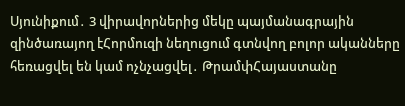Սյունիքում․ 3 վիրավորներից մեկը պայմանագրային զինծառայող էՀորմուզի նեղուցում գտնվող բոլոր ականները հեռացվել են կամ ոչնչացվել․ ԹրամփՀայաստանը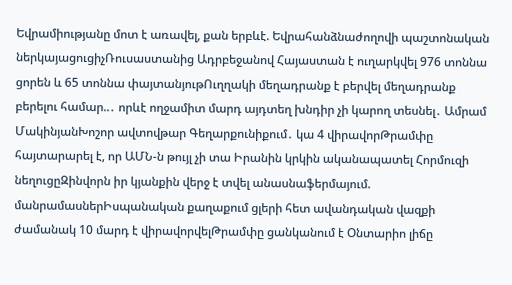Եվրամիությանը մոտ է առավել, քան երբևէ. Եվրահանձնաժողովի պաշտոնական ներկայացուցիչՌուսաստանից Ադրբեջանով Հայաստան է ուղարկվել 976 տոննա ցորեն և 65 տոննա փայտանյութՈւղղակի մեղադրանք է բերվել մեղադրանք բերելու համար..․ որևէ ողջամիտ մարդ այդտեղ խնդիր չի կարող տեսնել․ Ամրամ ՄակինյանԽոշոր ավտովթար Գեղարքունիքում․ կա 4 վիրավորԹրամփը հայտարարել է, որ ԱՄՆ-ն թույլ չի տա Իրանին կրկին ականապատել Հորմուզի նեղուցըԶինվորն իր կյանքին վերջ է տվել անասնաֆերմայում. մանրամասներԻսպանական քաղաքում ցլերի հետ ավանդական վազքի ժամանակ 10 մարդ է վիրավորվելԹրամփը ցանկանում է Օնտարիո լիճը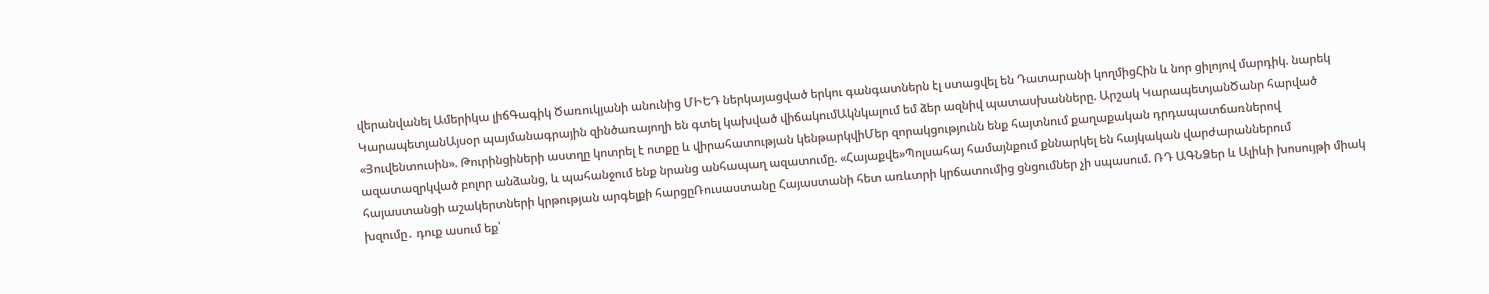վերանվանել Ամերիկա լիճԳագիկ Ծառուկյանի անունից ՄԻԵԴ ներկայացված երկու գանգատներն էլ ստացվել են Դատարանի կողմիցՀին և նոր ցիլոյով մարդիկ. նարեկ ԿարապետյանԱյսօր պայմանագրային զինծառայողի են գտել կախված վիճակումԱկնկալում եմ ձեր ազնիվ պատասխանները. Արշակ ԿարապետյանԾանր հարված «Յուվենտուսին». Թուրինցիների աստղը կոտրել է ոտքը և վիրահատության կենթարկվիՄեր զորակցությունն ենք հայտնում քաղաքական դրդապատճառներով ազատազրկված բոլոր անձանց, և պահանջում ենք նրանց անհապաղ ազատումը. «Հայաքվե»Պոլսահայ համայնքում քննարկել են հայկական վարժարաններում հայաստանցի աշակերտների կրթության արգելքի հարցըՌուսաստանը Հայաստանի հետ առևտրի կրճատումից ցնցումներ չի սպասում. ՌԴ ԱԳՆՁեր և Ալիևի խոսույթի միակ խզումը․ դուք ասում եք՝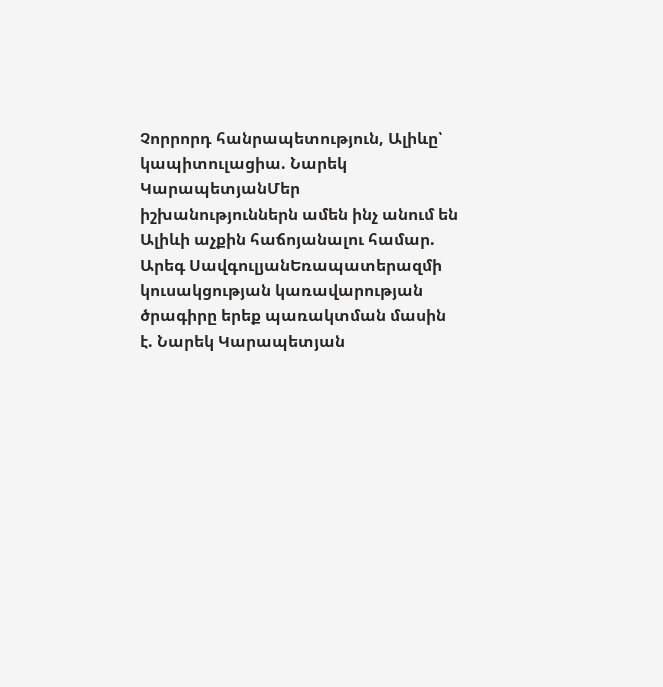Չորրորդ հանրապետություն, Ալիևը՝ կապիտուլացիա. Նարեկ ԿարապետյանՄեր իշխանություններն ամեն ինչ անում են Ալիևի աչքին հաճոյանալու համար. Արեգ ՍավգուլյանԵռապատերազմի կուսակցության կառավարության ծրագիրը երեք պառակտման մասին է. Նարեկ Կարապետյան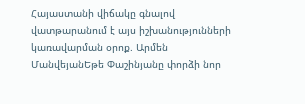Հայաստանի վիճակը գնալով վատթարանում է այս իշխանությունների կառավարման օրոք. Արմեն ՄանվեյանԵթե Փաշինյանը փորձի նոր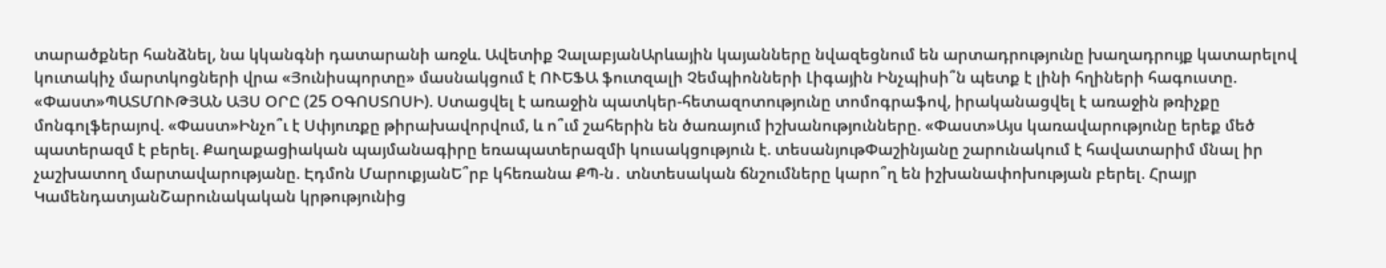տարածքներ հանձնել, նա կկանգնի դատարանի առջև. Ավետիք ՉալաբյանԱրևային կայանները նվազեցնում են արտադրությունը խաղադրույք կատարելով կուտակիչ մարտկոցների վրա «Յունիսպորտը» մասնակցում է ՈՒԵՖԱ ֆուտզալի Չեմպիոնների Լիգային Ինչպիսի՞ն պետք է լինի հղիների հագուստը. «Փաստ»ՊԱՏՄՈՒԹՅԱՆ ԱՅՍ ՕՐԸ (25 ՕԳՈՍՏՈՍԻ). Ստացվել է առաջին պատկեր-հետազոտությունը տոմոգրաֆով, իրականացվել է առաջին թռիչքը մոնգոլֆերայով. «Փաստ»Ինչո՞ւ է Սփյուռքը թիրախավորվում, և ո՞ւմ շահերին են ծառայում իշխանությունները. «Փաստ»Այս կառավարությունը երեք մեծ պատերազմ է բերել. Քաղաքացիական պայմանագիրը եռապատերազմի կուսակցություն է. տեսանյութՓաշինյանը շարունակում է հավատարիմ մնալ իր չաշխատող մարտավարությանը. Էդմոն ՄարուքյանԵ՞րբ կհեռանա ՔՊ-ն․ տնտեսական ճնշումները կարո՞ղ են իշխանափոխության բերել. Հրայր ԿամենդատյանՇարունակական կրթությունից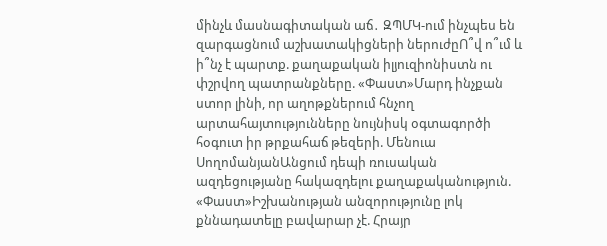մինչև մասնագիտական աճ․ ԶՊՄԿ-ում ինչպես են զարգացնում աշխատակիցների ներուժըՈ՞վ ո՞ւմ և ի՞նչ է պարտք. քաղաքական իլյուզիոնիստն ու փշրվող պատրանքները. «Փաստ»Մարդ ինչքան ստոր լինի, որ աղոթքներում հնչող արտահայտությունները նույնիսկ օգտագործի հօգուտ իր թրքահաճ թեզերի. Մենուա ՍողոմանյանԱնցում դեպի ռուսական ազդեցությանը հակազդելու քաղաքականություն. «Փաստ»Իշխանության անզորությունը լոկ քննադատելը բավարար չէ. Հրայր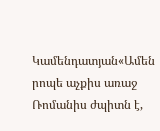Կամենդատյան«Ամեն րոպե աչքիս առաջ Ռոմանիս ժպիտն է,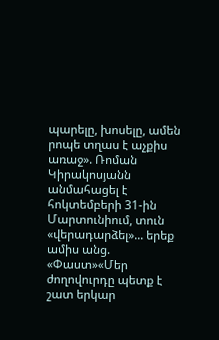պարելը, խոսելը, ամեն րոպե տղաս է աչքիս առաջ». Ռոման Կիրակոսյանն անմահացել է հոկտեմբերի 31-ին Մարտունիում, տուն «վերադարձել»... երեք ամիս անց. «Փաստ»«Մեր ժողովուրդը պետք է շատ երկար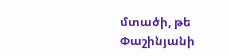մտածի, թե Փաշինյանի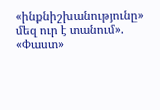«ինքնիշխանությունը» մեզ ուր է տանում». «Փաստ»